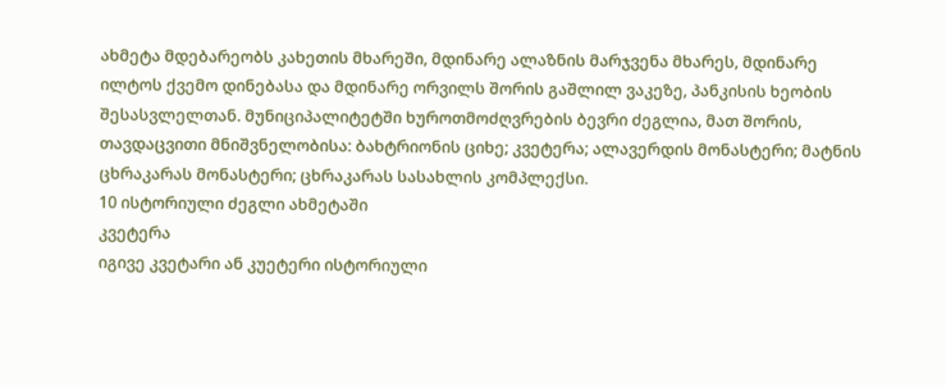ახმეტა მდებარეობს კახეთის მხარეში, მდინარე ალაზნის მარჯვენა მხარეს, მდინარე ილტოს ქვემო დინებასა და მდინარე ორვილს შორის გაშლილ ვაკეზე, პანკისის ხეობის შესასვლელთან. მუნიციპალიტეტში ხუროთმოძღვრების ბევრი ძეგლია, მათ შორის, თავდაცვითი მნიშვნელობისა: ბახტრიონის ციხე; კვეტერა; ალავერდის მონასტერი; მატნის ცხრაკარას მონასტერი; ცხრაკარას სასახლის კომპლექსი.
10 ისტორიული ძეგლი ახმეტაში
კვეტერა
იგივე კვეტარი ან კუეტერი ისტორიული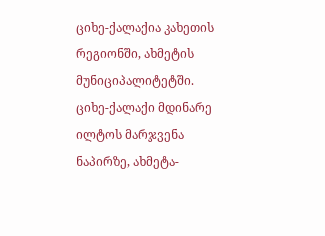ციხე-ქალაქია კახეთის რეგიონში, ახმეტის მუნიციპალიტეტში. ციხე-ქალაქი მდინარე ილტოს მარჯვენა ნაპირზე, ახმეტა-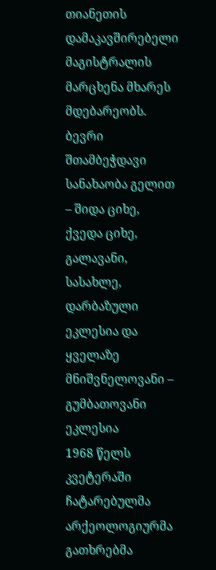თიანეთის დამაკავშირებელი მაგისტრალის მარცხენა მხარეს მდებარეობს.
ბევრი შთამბეჭდავი სანახაობა გელით – შიდა ციხე, ქვედა ციხე, გალავანი, სასახლე, დარბაზული ეკლესია და ყველაზე მნიშვნელოვანი – გუმბათოვანი ეკლესია
1968 წელს კვეტერაში ჩატარებულმა არქეოლოგიურმა გათხრებმა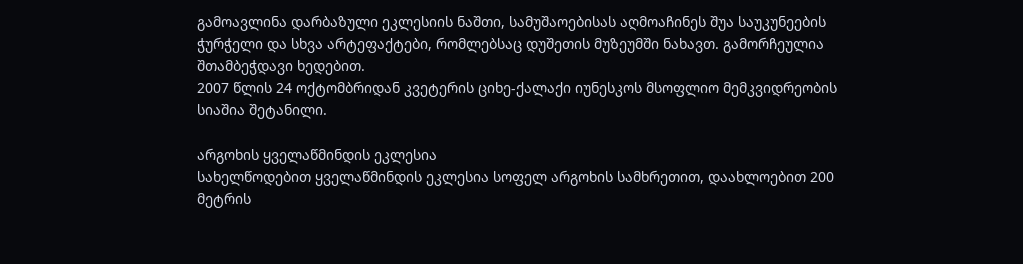გამოავლინა დარბაზული ეკლესიის ნაშთი, სამუშაოებისას აღმოაჩინეს შუა საუკუნეების ჭურჭელი და სხვა არტეფაქტები, რომლებსაც დუშეთის მუზეუმში ნახავთ. გამორჩეულია შთამბეჭდავი ხედებით.
2007 წლის 24 ოქტომბრიდან კვეტერის ციხე-ქალაქი იუნესკოს მსოფლიო მემკვიდრეობის სიაშია შეტანილი.

არგოხის ყველაწმინდის ეკლესია
სახელწოდებით ყველაწმინდის ეკლესია სოფელ არგოხის სამხრეთით, დაახლოებით 200 მეტრის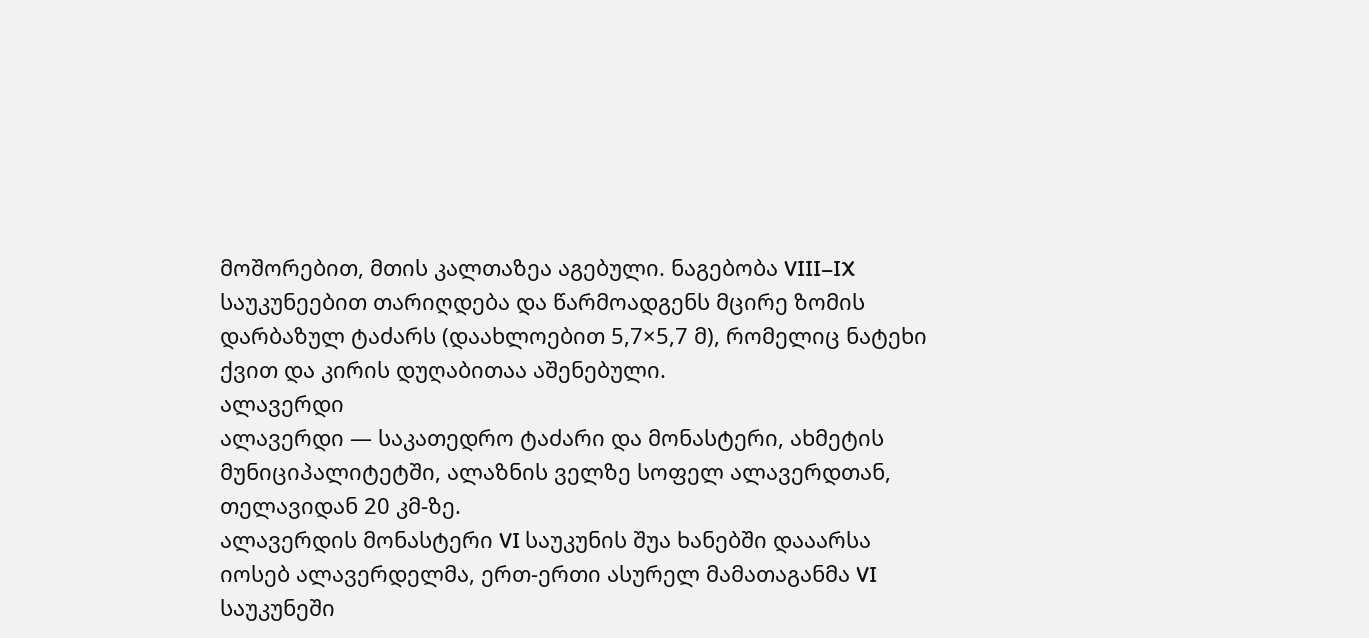მოშორებით, მთის კალთაზეა აგებული. ნაგებობა VIII–IX საუკუნეებით თარიღდება და წარმოადგენს მცირე ზომის დარბაზულ ტაძარს (დაახლოებით 5,7×5,7 მ), რომელიც ნატეხი ქვით და კირის დუღაბითაა აშენებული.
ალავერდი
ალავერდი — საკათედრო ტაძარი და მონასტერი, ახმეტის მუნიციპალიტეტში, ალაზნის ველზე სოფელ ალავერდთან, თელავიდან 20 კმ-ზე.
ალავერდის მონასტერი VI საუკუნის შუა ხანებში დააარსა იოსებ ალავერდელმა, ერთ-ერთი ასურელ მამათაგანმა VI საუკუნეში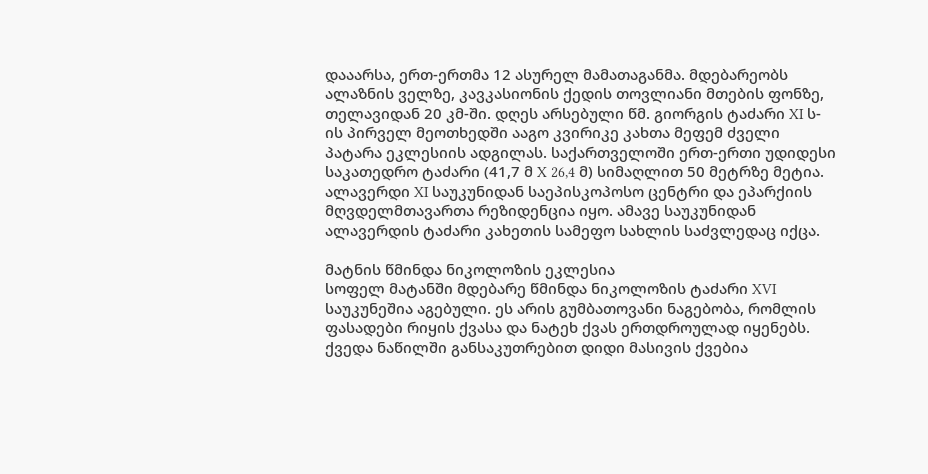დააარსა, ერთ-ერთმა 12 ასურელ მამათაგანმა. მდებარეობს ალაზნის ველზე, კავკასიონის ქედის თოვლიანი მთების ფონზე, თელავიდან 20 კმ-ში. დღეს არსებული წმ. გიორგის ტაძარი XI ს-ის პირველ მეოთხედში ააგო კვირიკე კახთა მეფემ ძველი პატარა ეკლესიის ადგილას. საქართველოში ერთ-ერთი უდიდესი საკათედრო ტაძარი (41,7 მ X 26,4 მ) სიმაღლით 50 მეტრზე მეტია.
ალავერდი XI საუკუნიდან საეპისკოპოსო ცენტრი და ეპარქიის მღვდელმთავართა რეზიდენცია იყო. ამავე საუკუნიდან ალავერდის ტაძარი კახეთის სამეფო სახლის საძვლედაც იქცა.

მატნის წმინდა ნიკოლოზის ეკლესია
სოფელ მატანში მდებარე წმინდა ნიკოლოზის ტაძარი XVI საუკუნეშია აგებული. ეს არის გუმბათოვანი ნაგებობა, რომლის ფასადები რიყის ქვასა და ნატეხ ქვას ერთდროულად იყენებს. ქვედა ნაწილში განსაკუთრებით დიდი მასივის ქვებია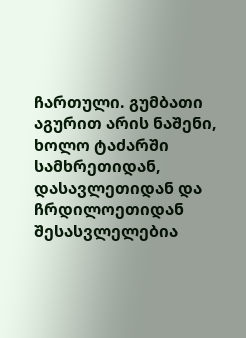ჩართული. გუმბათი აგურით არის ნაშენი, ხოლო ტაძარში სამხრეთიდან, დასავლეთიდან და ჩრდილოეთიდან შესასვლელებია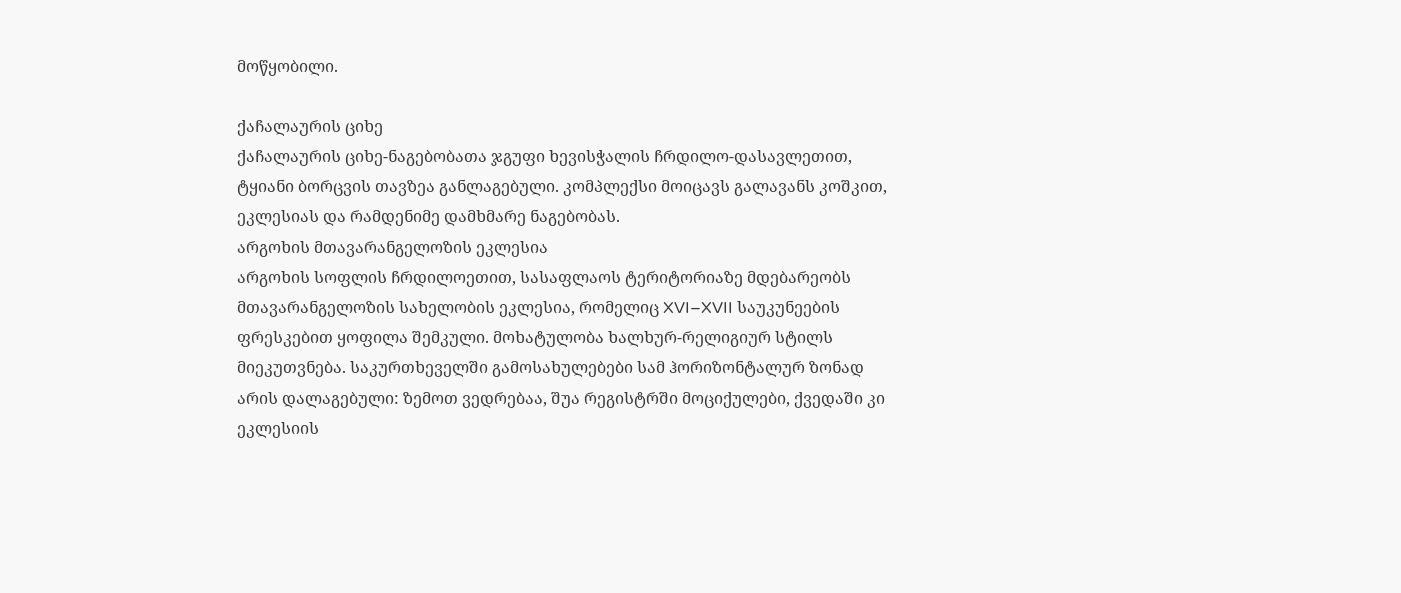მოწყობილი.

ქაჩალაურის ციხე
ქაჩალაურის ციხე-ნაგებობათა ჯგუფი ხევისჭალის ჩრდილო-დასავლეთით, ტყიანი ბორცვის თავზეა განლაგებული. კომპლექსი მოიცავს გალავანს კოშკით, ეკლესიას და რამდენიმე დამხმარე ნაგებობას.
არგოხის მთავარანგელოზის ეკლესია
არგოხის სოფლის ჩრდილოეთით, სასაფლაოს ტერიტორიაზე მდებარეობს მთავარანგელოზის სახელობის ეკლესია, რომელიც XVI–XVII საუკუნეების ფრესკებით ყოფილა შემკული. მოხატულობა ხალხურ-რელიგიურ სტილს მიეკუთვნება. საკურთხეველში გამოსახულებები სამ ჰორიზონტალურ ზონად არის დალაგებული: ზემოთ ვედრებაა, შუა რეგისტრში მოციქულები, ქვედაში კი ეკლესიის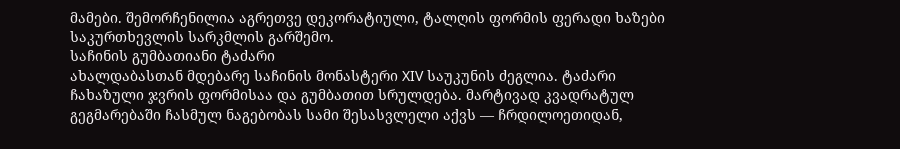მამები. შემორჩენილია აგრეთვე დეკორატიული, ტალღის ფორმის ფერადი ხაზები საკურთხევლის სარკმლის გარშემო.
საჩინის გუმბათიანი ტაძარი
ახალდაბასთან მდებარე საჩინის მონასტერი XIV საუკუნის ძეგლია. ტაძარი ჩახაზული ჯვრის ფორმისაა და გუმბათით სრულდება. მარტივად კვადრატულ გეგმარებაში ჩასმულ ნაგებობას სამი შესასვლელი აქვს — ჩრდილოეთიდან,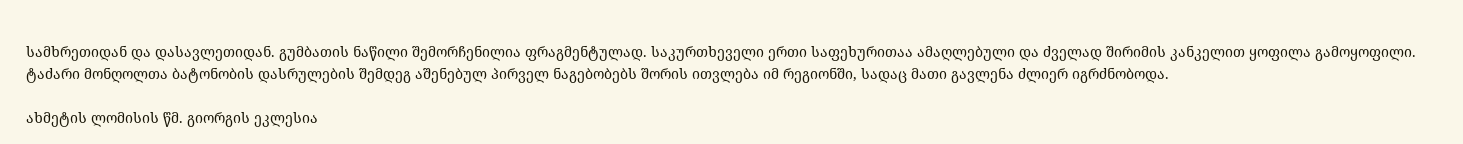სამხრეთიდან და დასავლეთიდან. გუმბათის ნაწილი შემორჩენილია ფრაგმენტულად. საკურთხეველი ერთი საფეხურითაა ამაღლებული და ძველად შირიმის კანკელით ყოფილა გამოყოფილი.
ტაძარი მონღოლთა ბატონობის დასრულების შემდეგ აშენებულ პირველ ნაგებობებს შორის ითვლება იმ რეგიონში, სადაც მათი გავლენა ძლიერ იგრძნობოდა.

ახმეტის ლომისის წმ. გიორგის ეკლესია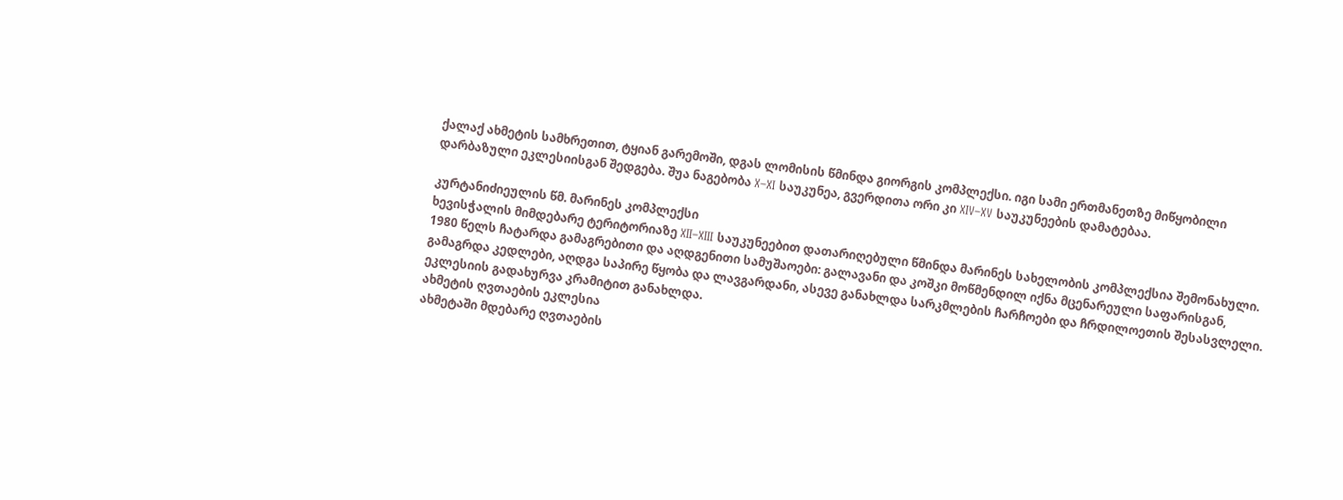ქალაქ ახმეტის სამხრეთით, ტყიან გარემოში, დგას ლომისის წმინდა გიორგის კომპლექსი. იგი სამი ერთმანეთზე მიწყობილი დარბაზული ეკლესიისგან შედგება. შუა ნაგებობა X–XI საუკუნეა, გვერდითა ორი კი XIV–XV საუკუნეების დამატებაა.

კურტანიძიეულის წმ. მარინეს კომპლექსი
ხევისჭალის მიმდებარე ტერიტორიაზე XII–XIII საუკუნეებით დათარიღებული წმინდა მარინეს სახელობის კომპლექსია შემონახული. 1980 წელს ჩატარდა გამაგრებითი და აღდგენითი სამუშაოები: გალავანი და კოშკი მოწმენდილ იქნა მცენარეული საფარისგან, გამაგრდა კედლები, აღდგა საპირე წყობა და ლავგარდანი, ასევე განახლდა სარკმლების ჩარჩოები და ჩრდილოეთის შესასვლელი. ეკლესიის გადახურვა კრამიტით განახლდა.
ახმეტის ღვთაების ეკლესია
ახმეტაში მდებარე ღვთაების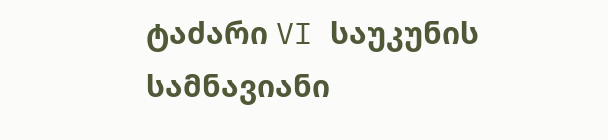ტაძარი VI საუკუნის სამნავიანი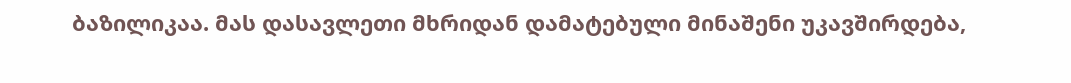ბაზილიკაა. მას დასავლეთი მხრიდან დამატებული მინაშენი უკავშირდება,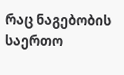რაც ნაგებობის საერთო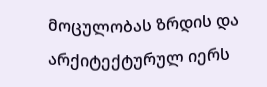მოცულობას ზრდის და არქიტექტურულ იერს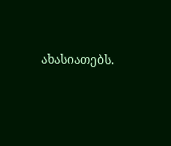ახასიათებს.